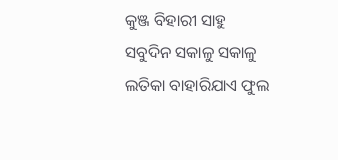କୁଞ୍ଜ ବିହାରୀ ସାହୁ
ସବୁଦିନ ସକାଳୁ ସକାଳୁ ଲତିକା ବାହାରିଯାଏ ଫୁଲ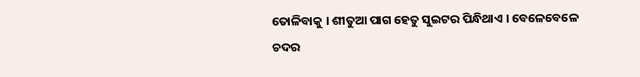ତୋଳିବାକୁ । ଶୀତୁଆ ପାଗ ହେତୁ ସୁଇଟର ପିନ୍ଧିଥାଏ । ବେଳେବେଳେ ଚଦର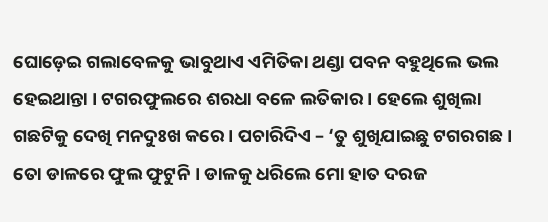ଘୋଡ଼େଇ ଗଲାବେଳକୁ ଭାବୁଥାଏ ଏମିତିକା ଥଣ୍ଡା ପବନ ବହୁଥିଲେ ଭଲ ହେଇଥାନ୍ତା । ଟଗରଫୁଲରେ ଶରଧା ବଳେ ଲତିକାର । ହେଲେ ଶୁଖିଲା ଗଛଟିକୁ ଦେଖି ମନଦୁଃଖ କରେ । ପଚାରିଦିଏ – ‘ତୁ ଶୁଖିଯାଇଛୁ ଟଗରଗଛ । ତୋ ଡାଳରେ ଫୁଲ ଫୁଟୁନି । ଡାଳକୁ ଧରିଲେ ମୋ ହାତ ଦରଜ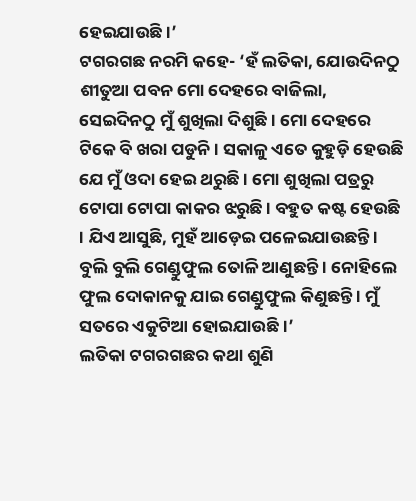ହେଇଯାଉଛି ।’
ଟଗରଗଛ ନରମି କହେ- ‘ହଁ ଲତିକା, ଯୋଉଦିନଠୁ ଶୀତୁଆ ପବନ ମୋ ଦେହରେ ବାଜିଲା, ସେଇଦିନଠୁ ମୁଁ ଶୁଖିଲା ଦିଶୁଛି । ମୋ ଦେହରେ ଟିକେ ବି ଖରା ପଡୁନି । ସକାଳୁ ଏତେ କୁହୁଡ଼ି ହେଉଛି ଯେ ମୁଁ ଓଦା ହେଇ ଥରୁଛି । ମୋ ଶୁଖିଲା ପତ୍ରରୁ ଟୋପା ଟୋପା କାକର ଝରୁଛି । ବହୁତ କଷ୍ଟ ହେଉଛି । ଯିଏ ଆସୁଛି, ମୁହଁ ଆଡ଼େଇ ପଳେଇଯାଉଛନ୍ତି । ବୁଲି ବୁଲି ଗେଣ୍ଡୁଫୁଲ ତୋଳି ଆଣୁଛନ୍ତି । ନୋହିଲେ ଫୁଲ ଦୋକାନକୁ ଯାଇ ଗେଣ୍ଡୁଫୁଲ କିଣୁଛନ୍ତି । ମୁଁ ସତରେ ଏକୁଟିଆ ହୋଇଯାଉଛି ।’
ଲତିକା ଟଗରଗଛର କଥା ଶୁଣି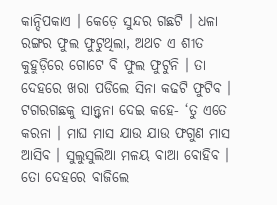କାନ୍ଦିପକାଏ । କେଡ଼େ ସୁନ୍ଦର ଗଛଟି । ଧଳା ରଙ୍ଗର ଫୁଲ ଫୁଟୁଥିଲା, ଅଥଚ ଏ ଶୀତ କୁହୁଡ଼ିରେ ଗୋଟେ ବି ଫୁଲ ଫୁଟୁନି । ତା ଦେହରେ ଖରା ପଡିଲେ ସିନା କଢଟି ଫୁଟିବ ।
ଟଗରଗଛକୁ ସାନ୍ତ୍ବନା ଦେଇ କହେ- ‘ତୁ ଏତେ କରନା । ମାଘ ମାସ ଯାଉ ଯାଉ ଫଗୁଣ ମାସ ଆସିବ । ସୁଲୁସୁଲିଆ ମଳୟ ବାଆ ବୋହିବ । ତୋ ଦେହରେ ବାଜିଲେ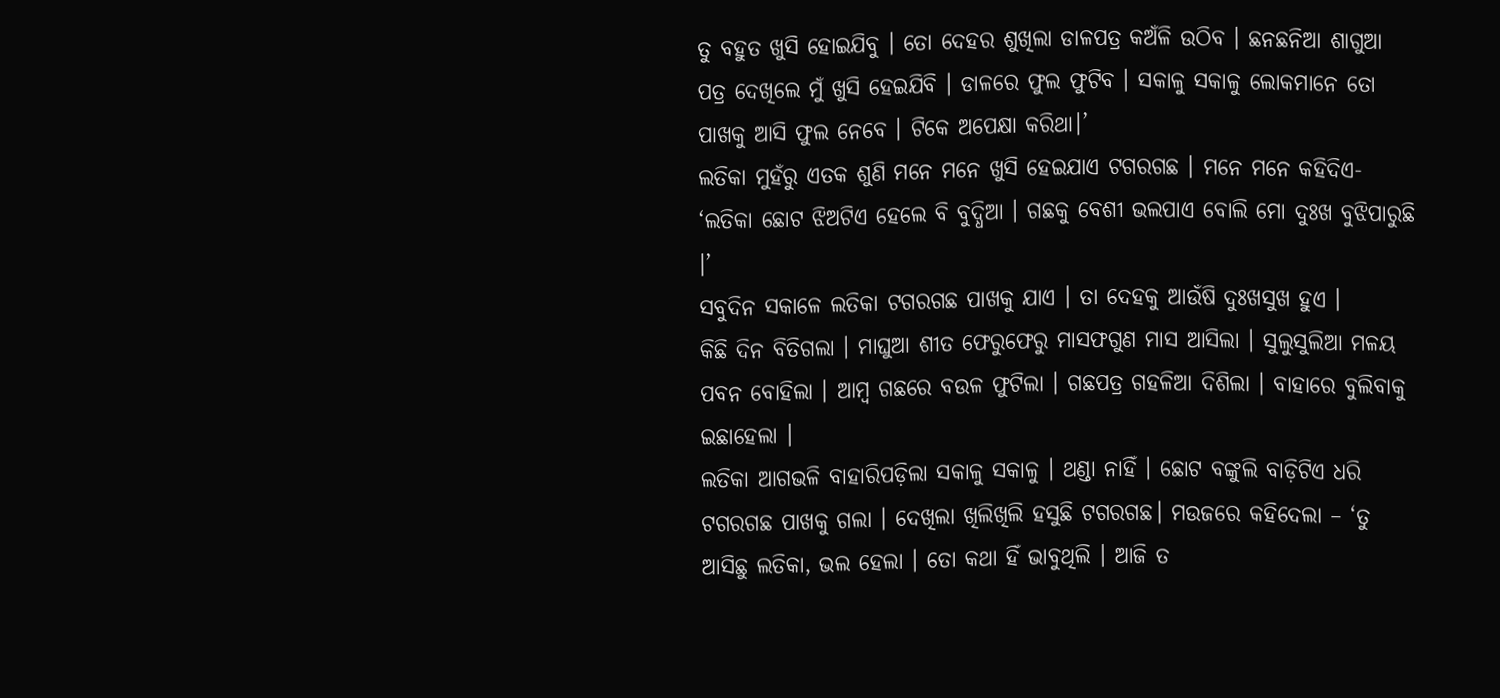ତୁ ବହୁତ ଖୁସି ହୋଇଯିବୁ । ତୋ ଦେହର ଶୁଖିଲା ଡାଳପତ୍ର କଅଁଳି ଉଠିବ । ଛନଛନିଆ ଶାଗୁଆ ପତ୍ର ଦେଖିଲେ ମୁଁ ଖୁସି ହେଇଯିବି । ଡାଳରେ ଫୁଲ ଫୁଟିବ । ସକାଳୁ ସକାଳୁ ଲୋକମାନେ ତୋ ପାଖକୁ ଆସି ଫୁଲ ନେବେ । ଟିକେ ଅପେକ୍ଷା କରିଥା।’
ଲତିକା ମୁହଁରୁ ଏତକ ଶୁଣି ମନେ ମନେ ଖୁସି ହେଇଯାଏ ଟଗରଗଛ । ମନେ ମନେ କହିଦିଏ- ‘ଲତିକା ଛୋଟ ଝିଅଟିଏ ହେଲେ ବି ବୁଦ୍ଧିଆ । ଗଛକୁ ବେଶୀ ଭଲପାଏ ବୋଲି ମୋ ଦୁଃଖ ବୁଝିପାରୁଛି ।’
ସବୁଦିନ ସକାଳେ ଲତିକା ଟଗରଗଛ ପାଖକୁ ଯାଏ । ତା ଦେହକୁ ଆଉଁଷି ଦୁଃଖସୁଖ ହୁଏ ।
କିଛି ଦିନ ବିତିଗଲା । ମାଘୁଆ ଶୀତ ଫେରୁଫେରୁ ମାସଫଗୁଣ ମାସ ଆସିଲା । ସୁଲୁସୁଲିଆ ମଳୟ ପବନ ବୋହିଲା । ଆମ୍ବ ଗଛରେ ବଉଳ ଫୁଟିଲା । ଗଛପତ୍ର ଗହଳିଆ ଦିଶିଲା । ବାହାରେ ବୁଲିବାକୁ ଇଛାହେଲା ।
ଲତିକା ଆଗଭଳି ବାହାରିପଡ଼ିଲା ସକାଳୁ ସକାଳୁ । ଥଣ୍ଡା ନାହିଁ । ଛୋଟ ବଙ୍କୁଲି ବାଡ଼ିଟିଏ ଧରି ଟଗରଗଛ ପାଖକୁ ଗଲା । ଦେଖିଲା ଖିଲିଖିଲି ହସୁଛି ଟଗରଗଛ। ମଉଜରେ କହିଦେଲା – ‘ତୁ ଆସିଛୁ ଲତିକା, ଭଲ ହେଲା । ତୋ କଥା ହିଁ ଭାବୁଥିଲି । ଆଜି ତ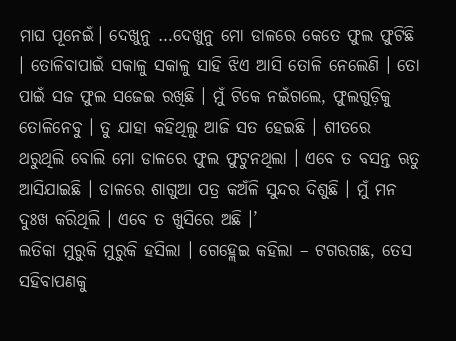ମାଘ ପୂନେଇଁ। ଦେଖୁନୁ …ଦେଖୁନୁ ମୋ ଡାଳରେ କେତେ ଫୁଲ ଫୁଟିଛି । ତୋଳିବାପାଇଁ ସକାଳୁ ସକାଳୁ ସାହି ଝିଏ ଆସି ତୋଳି ନେଲେଣି । ତୋ ପାଇଁ ସଜ ଫୁଲ ସଜେଇ ରଖିଛି । ମୁଁ ଟିକେ ନଇଁଗଲେ, ଫୁଲଗୁଡ଼ିକୁ ତୋଳିନେବୁ । ତୁ ଯାହା କହିଥିଲୁ ଆଜି ସତ ହେଇଛି । ଶୀତରେ ଥରୁଥିଲି ବୋଲି ମୋ ଡାଳରେ ଫୁଲ ଫୁଟୁନଥିଲା । ଏବେ ତ ବସନ୍ତ ଋତୁ ଆସିଯାଇଛି । ଡାଳରେ ଶାଗୁଆ ପତ୍ର କଅଁଳି ସୁନ୍ଦର ଦିଶୁଛି । ମୁଁ ମନ ଦୁଃଖ କରିଥିଲି । ଏବେ ତ ଖୁସିରେ ଅଛି ।’
ଲତିକା ମୁରୁକି ମୁରୁକି ହସିଲା । ଗେହ୍ଲେଇ କହିଲା – ଟଗରଗଛ, ତେସ ସହିବାପଣକୁ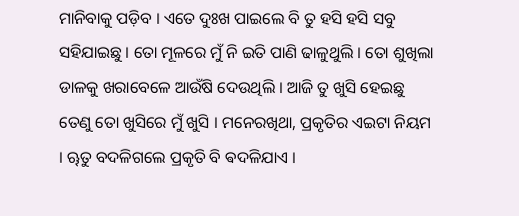ମାନିବାକୁ ପଡ଼ିବ । ଏତେ ଦୁଃଖ ପାଇଲେ ବି ତୁ ହସି ହସି ସବୁ ସହିଯାଇଛୁ । ତୋ ମୂଳରେ ମୁଁ ନି ଇତି ପାଣି ଢାଳୁଥୁଲି । ତୋ ଶୁଖିଲା ଡାଳକୁ ଖରାବେଳେ ଆଉଁଷି ଦେଉଥିଲି । ଆଜି ତୁ ଖୁସି ହେଇଛୁ ତେଣୁ ତୋ ଖୁସିରେ ମୁଁ ଖୁସି । ମନେରଖିଥା, ପ୍ରକୃତିର ଏଇଟା ନିୟମ । ୠତୁ ବଦଳିଗଲେ ପ୍ରକୃତି ବି ଵଦଳିଯାଏ ।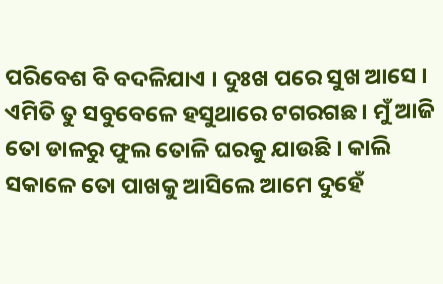ପରିବେଶ ବି ବଦଳିଯାଏ । ଦୁଃଖ ପରେ ସୁଖ ଆସେ ।
ଏମିତି ତୁ ସବୁବେଳେ ହସୁଥାରେ ଟଗରଗଛ । ମୁଁ ଆଜି ତୋ ଡାଳରୁ ଫୁଲ ତୋଳି ଘରକୁ ଯାଉଛି । କାଲି ସକାଳେ ତୋ ପାଖକୁ ଆସିଲେ ଆମେ ଦୁହେଁ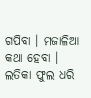ଗପିବା । ମଜାଳିଆ କଥା ହେବା ।
ଲତିକା ଫୁଲ ଧରି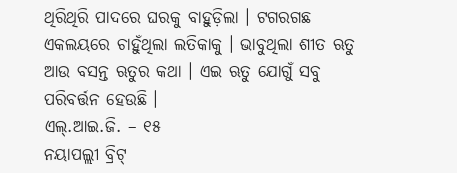ଥିରିଥିରି ପାଦରେ ଘରକୁ ବାହୁଡ଼ିଲା । ଟଗରଗଛ ଏକଲୟରେ ଚାହୁଁଥିଲା ଲତିକାକୁ । ଭାବୁଥିଲା ଶୀତ ଋତୁ ଆଉ ବସନ୍ତ ଋତୁର କଥା । ଏଇ ଋତୁ ଯୋଗୁଁ ସବୁ ପରିବର୍ତ୍ତନ ହେଉଛି ।
ଏଲ୍.ଆଇ.ଜି. – ୧୫
ନୟାପଲ୍ଲୀ ବ୍ରିଟ୍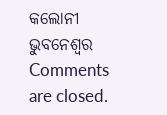କଲୋନୀ
ଭୁବନେଶ୍ବର
Comments are closed.